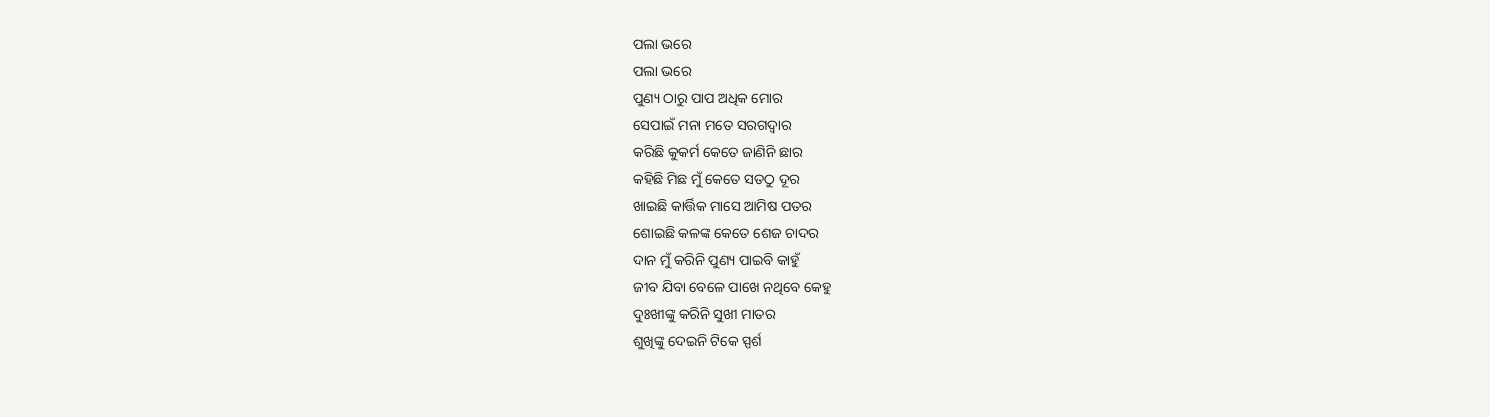ପଲା ଭରେ
ପଲା ଭରେ
ପୁଣ୍ୟ ଠାରୁ ପାପ ଅଧିକ ମୋର
ସେପାଇଁ ମନା ମତେ ସରଗଦ୍ୱାର
କରିଛି କୁକର୍ମ କେତେ ଜାଣିନି ଛାର
କହିଛି ମିଛ ମୁଁ କେତେ ସତଠୁ ଦୂର
ଖାଇଛି କାର୍ତ୍ତିକ ମାସେ ଆମିଷ ପତର
ଶୋଇଛି କଳଙ୍କ କେତେ ଶେଜ ଚାଦର
ଦାନ ମୁଁ କରିନି ପୁଣ୍ୟ ପାଇବି କାହୁଁ
ଜୀବ ଯିବା ବେଳେ ପାଖେ ନଥିବେ କେହୁ
ଦୁଃଖୀଙ୍କୁ କରିନି ସୁଖୀ ମାତର
ଶୁଖିଙ୍କୁ ଦେଇନି ଟିକେ ସ୍ପର୍ଶ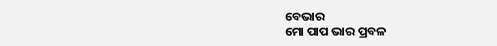ବେଭାର
ମୋ ପାପ ଭାର ପ୍ରବଳ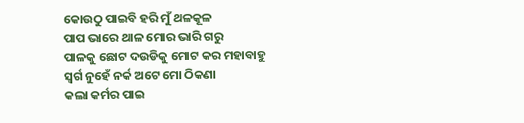କୋଉଠୁ ପାଇବି ହରି ମୁଁ ଥଳକୂଳ
ପାପ ଭାରେ ଥାଳ ମୋର ଭାରି ଗରୁ
ପାଳକୁ ଛୋଟ ଦଉଡିକୁ ମୋଟ କର ମହାବାହୁ
ସ୍ୱର୍ଗ ନୁହେଁ ନର୍କ ଅଟେ ମୋ ଠିକଣା
କଲା କର୍ମର ପାଇ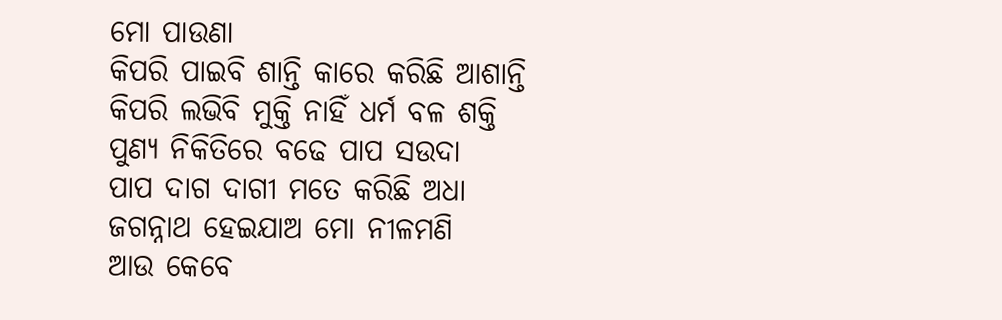ମୋ ପାଉଣା
କିପରି ପାଇବି ଶାନ୍ତି କାରେ କରିଛି ଆଶାନ୍ତି
କିପରି ଲଭିବି ମୁକ୍ତି ନାହିଁ ଧର୍ମ ବଳ ଶକ୍ତି
ପୁଣ୍ୟ ନିକିତିରେ ବଢେ ପାପ ସଉଦା
ପାପ ଦାଗ ଦାଗୀ ମତେ କରିଛି ଅଧା
ଜଗନ୍ନାଥ ହେଇଯାଅ ମୋ ନୀଳମଣି
ଆଉ କେବେ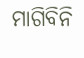ମାଗିବିନି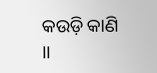କଉଡ଼ି କାଣି ।।